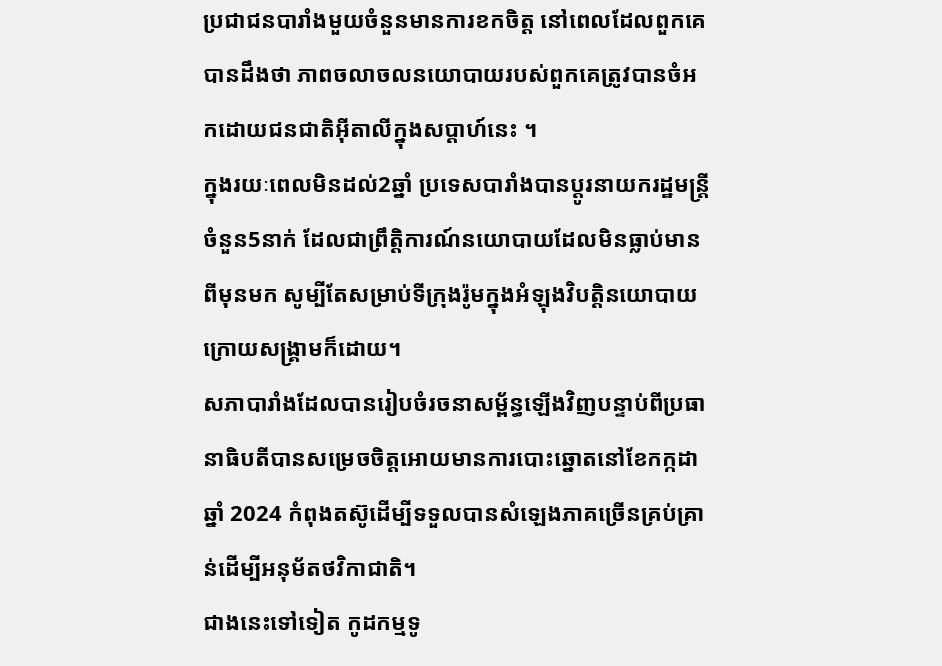ប្រជាជនបារាំងមួយចំនួនមានការខកចិត្ត នៅពេលដែលពួកគេបានដឹងថា ភាពចលាចលនយោបាយរបស់ពួកគេត្រូវបានចំអកដោយជនជាតិអ៊ីតាលីក្នុងសប្តាហ៍នេះ ។
ក្នុងរយៈពេលមិនដល់2ឆ្នាំ ប្រទេសបារាំងបានប្តូរនាយករដ្ឋមន្ត្រីចំនួន5នាក់ ដែលជាព្រឹត្តិការណ៍នយោបាយដែលមិនធ្លាប់មានពីមុនមក សូម្បីតែសម្រាប់ទីក្រុងរ៉ូមក្នុងអំឡុងវិបត្តិនយោបាយក្រោយសង្គ្រាមក៏ដោយ។
សភាបារាំងដែលបានរៀបចំរចនាសម្ព័ន្ធឡើងវិញបន្ទាប់ពីប្រធានាធិបតីបានសម្រេចចិត្តអោយមានការបោះឆ្នោតនៅខែកក្កដាឆ្នាំ 2024 កំពុងតស៊ូដើម្បីទទួលបានសំឡេងភាគច្រើនគ្រប់គ្រាន់ដើម្បីអនុម័តថវិកាជាតិ។
ជាងនេះទៅទៀត កូដកម្មទូ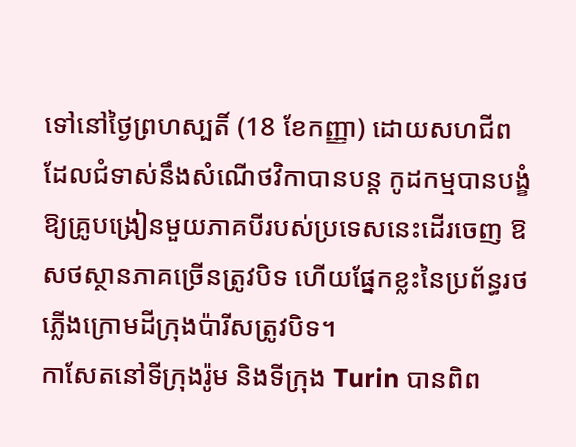ទៅនៅថ្ងៃព្រហស្បតិ៍ (18 ខែកញ្ញា) ដោយសហជីពដែលជំទាស់នឹងសំណើថវិកាបានបន្ត កូដកម្មបានបង្ខំឱ្យគ្រូបង្រៀនមួយភាគបីរបស់ប្រទេសនេះដើរចេញ ឱសថស្ថានភាគច្រើនត្រូវបិទ ហើយផ្នែកខ្លះនៃប្រព័ន្ធរថភ្លើងក្រោមដីក្រុងប៉ារីសត្រូវបិទ។
កាសែតនៅទីក្រុងរ៉ូម និងទីក្រុង Turin បានពិព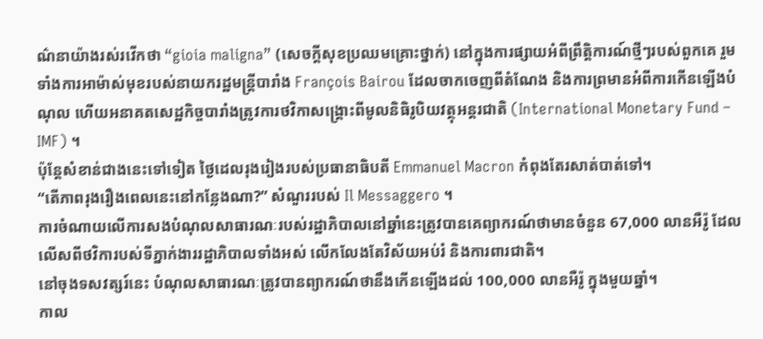ណ៌នាយ៉ាងរស់រវើកថា “gioia maligna” (សេចក្តីសុខប្រឈមគ្រោះថ្នាក់) នៅក្នុងការផ្សាយអំពីព្រឹត្តិការណ៍ថ្មីៗរបស់ពួកគេ រួមទាំងការអាម៉ាស់មុខរបស់នាយករដ្ឋមន្រ្តីបារាំង François Bairou ដែលចាកចេញពីតំណែង និងការព្រមានអំពីការកើនឡើងបំណុល ហើយអនាគតសេដ្ឋកិច្ចបារាំងត្រូវការថវិកាសង្គ្រោះពីមូលនិធិរូបិយវត្ថុអន្តរជាតិ (International Monetary Fund – IMF) ។
ប៉ុន្តែសំខាន់ជាងនេះទៅទៀត ថ្ងៃដេលរុងរៀងរបស់ប្រធានាធិបតី Emmanuel Macron កំពុងតែរសាត់បាត់ទៅ។
“តើភាពរុងរឿងពេលនេះនៅកន្លែងណា?” សំណួររបស់ Il Messaggero ។
ការចំណាយលើការសងបំណុលសាធារណៈរបស់រដ្ឋាភិបាលនៅឆ្នាំនេះត្រូវបានគេព្យាករណ៍ថាមានចំនួន 67,000 លានអឺរ៉ូ ដែលលើសពីថវិការបស់ទីភ្នាក់ងាររដ្ឋាភិបាលទាំងអស់ លើកលែងតែវិស័យអប់រំ និងការពារជាតិ។
នៅចុងទសវត្សរ៍នេះ បំណុលសាធារណៈត្រូវបានព្យាករណ៍ថានឹងកើនឡើងដល់ 100,000 លានអឺរ៉ូ ក្នុងមួយឆ្នាំ។
កាល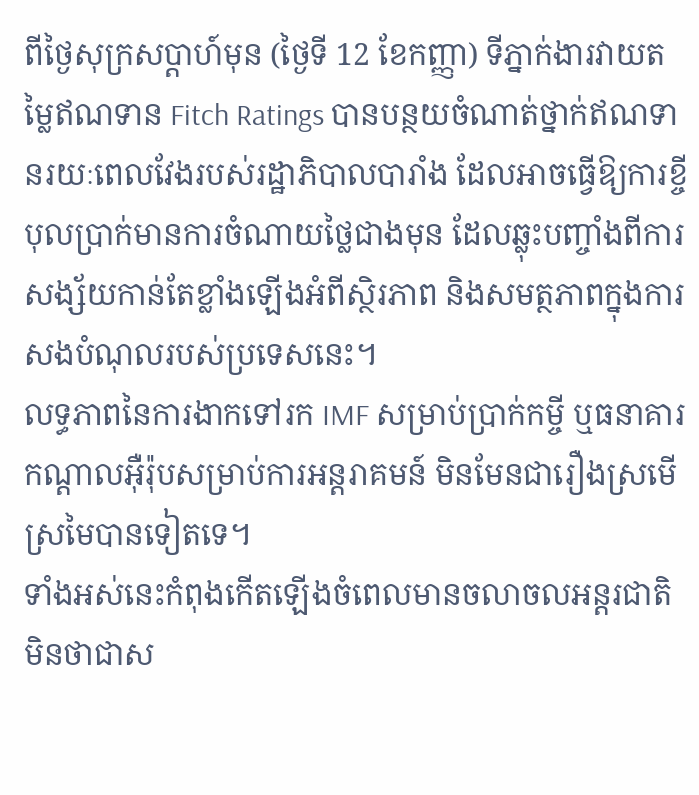ពីថ្ងៃសុក្រសប្តាហ៍មុន (ថ្ងៃទី 12 ខែកញ្ញា) ទីភ្នាក់ងារវាយតម្លៃឥណទាន Fitch Ratings បានបន្ថយចំណាត់ថ្នាក់ឥណទានរយៈពេលវែងរបស់រដ្ឋាភិបាលបារាំង ដែលអាចធ្វើឱ្យការខ្ចីបុលប្រាក់មានការចំណាយថ្លៃជាងមុន ដែលឆ្លុះបញ្ចាំងពីការសង្ស័យកាន់តែខ្លាំងឡើងអំពីស្ថិរភាព និងសមត្ថភាពក្នុងការសងបំណុលរបស់ប្រទេសនេះ។
លទ្ធភាពនៃការងាកទៅរក IMF សម្រាប់ប្រាក់កម្ចី ឬធនាគារកណ្តាលអ៊ឺរ៉ុបសម្រាប់ការអន្តរាគមន៍ មិនមែនជារឿងស្រមើស្រមៃបានទៀតទេ។
ទាំងអស់នេះកំពុងកើតឡើងចំពេលមានចលាចលអន្តរជាតិ មិនថាជាស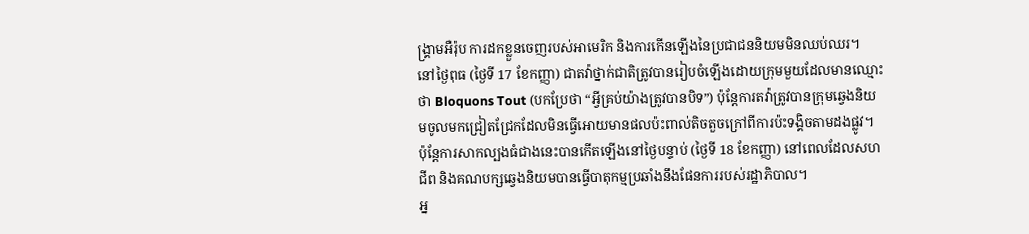ង្រ្គាមអឺរ៉ុប ការដកខ្លួនចេញរបស់អាមេរិក និងការកើនឡើងនៃប្រជាជននិយមមិនឈប់ឈរ។
នៅថ្ងៃពុធ (ថ្ងៃទី 17 ខែកញ្ញា) ជាតវ៉ាថ្នាក់ជាតិត្រូវបានរៀបចំឡើងដោយក្រុមមួយដែលមានឈ្មោះថា Bloquons Tout (បកប្រែថា “អ្វីគ្រប់យ៉ាងត្រូវបានបិទ”) ប៉ុន្តែការតវ៉ាត្រូវបានក្រុមឆ្វេងនិយមចូលមកជ្រៀតជ្រែកដែលមិនធ្វើអោយមានផលប៉ះពាល់តិចតួចក្រៅពីការប៉ះទង្គិចតាមដងផ្លូវ។
ប៉ុន្តែការសាកល្បងធំជាងនេះបានកើតឡើងនៅថ្ងៃបន្ទាប់ (ថ្ងៃទី 18 ខែកញ្ញា) នៅពេលដែលសហជីព និងគណបក្សឆ្វេងនិយមបានធ្វើបាតុកម្មប្រឆាំងនឹងផែនការរបស់រដ្ឋាភិបាល។
អ្ន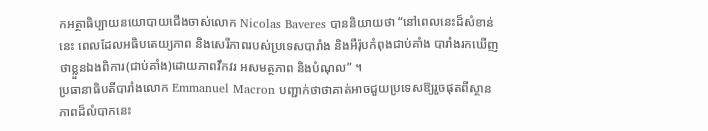កអត្ថាធិប្បាយនយោបាយជើងចាស់លោក Nicolas Baveres បាននិយាយថា “នៅពេលនេះដ៏សំខាន់នេះ ពេលដែលអធិបតេយ្យភាព និងសេរីភាពរបស់ប្រទេសបារាំង និងអឺរ៉ុបកំពុងជាប់គាំង បារាំងរកឃើញថាខ្លួនឯងពិការ(ជាប់គាំង)ដោយភាពវឹកវរ អសមត្ថភាព និងបំណុល” ។
ប្រធានាធិបតីបារាំងលោក Emmanuel Macron បញ្ជាក់ថាថាគាត់អាចជួយប្រទេសឱ្យរួចផុតពីស្ថានភាពដ៏លំបាកនេះ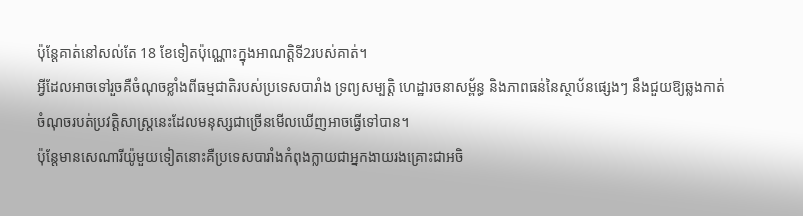ប៉ុន្តែគាត់នៅសល់តែ 18 ខែទៀតប៉ុណ្ណោះក្នុងអាណត្តិទី2របស់គាត់។
អ្វីដែលអាចទៅរួចគឺចំណុចខ្លាំងពីធម្មជាតិរបស់ប្រទេសបារាំង ទ្រព្យសម្បត្តិ ហេដ្ឋារចនាសម្ព័ន្ធ និងភាពធន់នៃស្ថាប័នផ្សេងៗ នឹងជួយឱ្យឆ្លងកាត់ចំណុចរបត់ប្រវត្តិសាស្ត្រនេះដែលមនុស្សជាច្រើនមើលឃើញអាចធ្វើទៅបាន។
ប៉ុន្តែមានសេណារីយ៉ូមួយទៀតនោះគឺប្រទេសបារាំងកំពុងក្លាយជាអ្នកងាយរងគ្រោះជាអចិ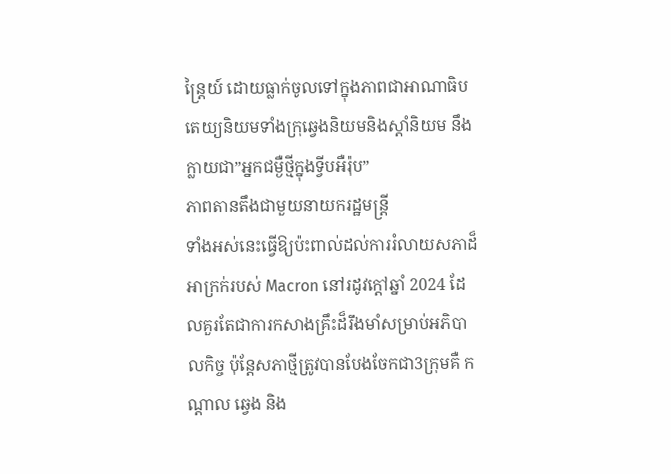ន្ត្រៃយ៍ ដោយធ្លាក់ចូលទៅក្នុងភាពជាអាណាធិបតេយ្យនិយមទាំងក្រុឆ្វេងនិយមនិងស្តាំនិយម នឹងក្លាយជា”អ្នកជម្ងឺថ្មីក្នុងទ្វីបអឺរ៉ុប”
ភាពតានតឹងជាមួយនាយករដ្ឋមន្ត្រី
ទាំងអស់នេះធ្វើឱ្យប៉ះពាល់ដល់ការរំលាយសភាដ៏អាក្រក់របស់ Macron នៅរដូវក្តៅឆ្នាំ 2024 ដែលគួរតែជាការកសាងគ្រឹះដ៏រឹងមាំសម្រាប់អភិបាលកិច្ច ប៉ុន្តែសភាថ្មីត្រូវបានបែងចែកជា3ក្រុមគឺ កណ្តាល ឆ្វេង និង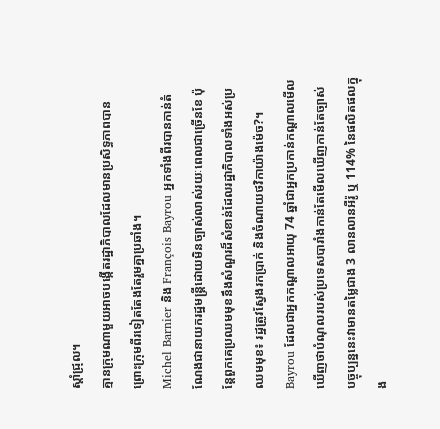ស្តាំជ្រុល។
គ្មានក្រុមណាមួយអាចបង្កើតរដ្ឋាភិបាលដែលមានប្រសិទ្ធភាពបាន ព្រោះក្រុមពីរទៀតតែងតែរួមគ្នាប្រឆាំង។
Michel Barnier និង François Bayrou អ្នកទាំងពីរបានកាន់តំណែងជានាយករដ្ឋមន្ត្រីដោយមិនច្បាស់លាស់រយៈពេលជាច្រើនខែ ប៉ុន្តែពួកគេប្រឈមមុខនឹងសំណួរដ៏សំខាន់ដែលរដ្ឋាភិបាលទាំងអស់ប្រឈមមុខ៖ រដ្ឋត្រូវស្វែងរកប្រាក់ និងចំណាយថវិកាយ៉ាងម៉េច?។
Bayrou ដែលជាអ្នកកណ្តាលអាយុ 74 ឆ្នាំជាអ្នកប្រកាន់កណ្តាលមើលឃើញថាបំណុលរបស់ប្រទេសបារាំងកាន់តែមើលឃើញកាន់តែច្បាស់ បច្ចុប្បន្ននេះវាមានតម្លៃជាង 3 លានលានអឺរ៉ូ ឬ 114% នៃផលិតផលក្នុង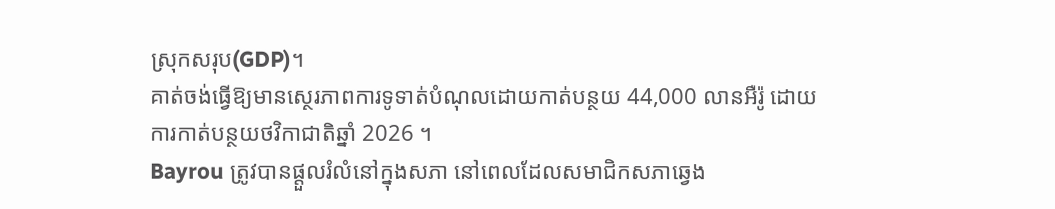ស្រុកសរុប(GDP)។
គាត់ចង់ធ្វើឱ្យមានស្ថេរភាពការទូទាត់បំណុលដោយកាត់បន្ថយ 44,000 លានអឺរ៉ូ ដោយការកាត់បន្ថយថវិកាជាតិឆ្នាំ 2026 ។
Bayrou ត្រូវបានផ្តួលរំលំនៅក្នុងសភា នៅពេលដែលសមាជិកសភាឆ្វេង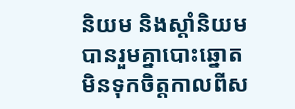និយម និងស្តាំនិយមបានរួមគ្នាបោះឆ្នោតមិនទុកចិត្តកាលពីស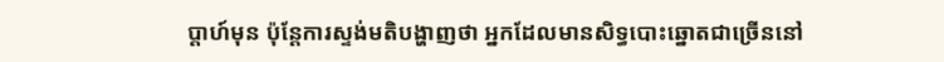ប្តាហ៍មុន ប៉ុន្តែការស្ទង់មតិបង្ហាញថា អ្នកដែលមានសិទ្ធបោះឆ្នោតជាច្រើននៅ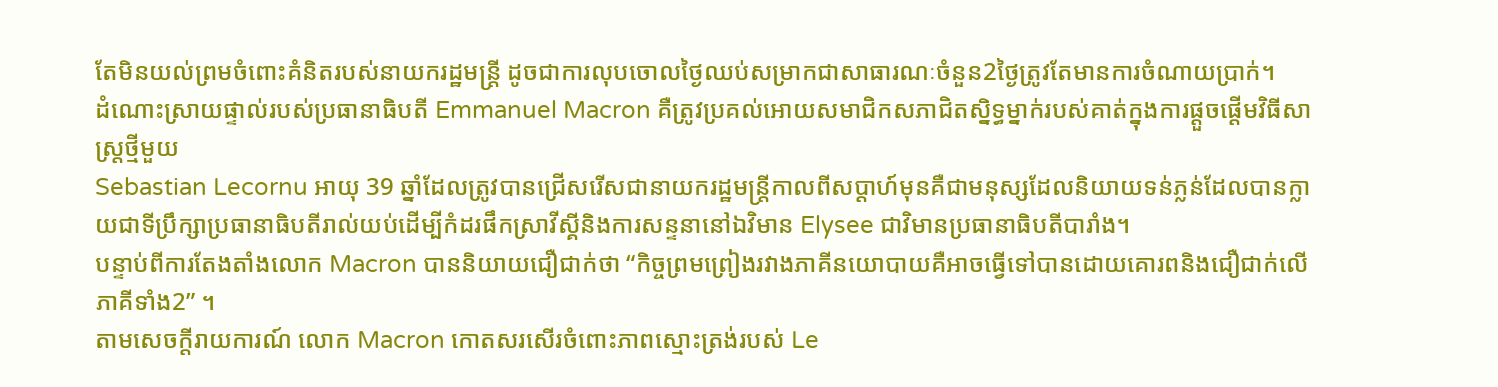តែមិនយល់ព្រមចំពោះគំនិតរបស់នាយករដ្ឋមន្ត្រី ដូចជាការលុបចោលថ្ងៃឈប់សម្រាកជាសាធារណៈចំនួន2ថ្ងៃត្រូវតែមានការចំណាយប្រាក់។
ដំណោះស្រាយផ្ទាល់របស់ប្រធានាធិបតី Emmanuel Macron គឺត្រូវប្រគល់អោយសមាជិកសភាជិតស្និទ្ធម្នាក់របស់គាត់ក្នុងការផ្តួចផ្តើមវិធីសាស្រ្តថ្មីមួយ
Sebastian Lecornu អាយុ 39 ឆ្នាំដែលត្រូវបានជ្រើសរើសជានាយករដ្ឋមន្ត្រីកាលពីសប្តាហ៍មុនគឺជាមនុស្សដែលនិយាយទន់ភ្លន់ដែលបានក្លាយជាទីប្រឹក្សាប្រធានាធិបតីរាល់យប់ដើម្បីកំដរផឹកស្រាវីស្គីនិងការសន្ទនានៅឯវិមាន Elysee ជាវិមានប្រធានាធិបតីបារាំង។
បន្ទាប់ពីការតែងតាំងលោក Macron បាននិយាយជឿជាក់ថា “កិច្ចព្រមព្រៀងរវាងភាគីនយោបាយគឺអាចធ្វើទៅបានដោយគោរពនិងជឿជាក់លើភាគីទាំង2” ។
តាមសេចក្តីរាយការណ៍ លោក Macron កោតសរសើរចំពោះភាពស្មោះត្រង់របស់ Le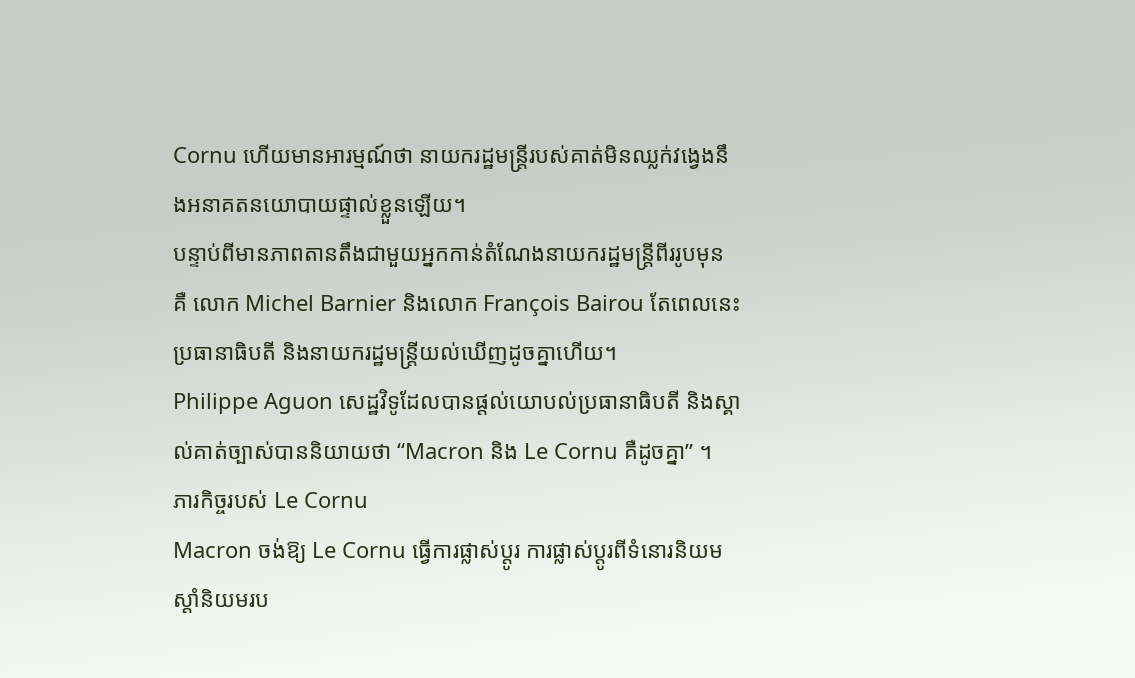Cornu ហើយមានអារម្មណ៍ថា នាយករដ្ឋមន្ត្រីរបស់គាត់មិនឈ្លក់វង្វេងនឹងអនាគតនយោបាយផ្ទាល់ខ្លួនឡើយ។
បន្ទាប់ពីមានភាពតានតឹងជាមួយអ្នកកាន់តំណែងនាយករដ្ឋមន្ត្រីពីររូបមុន គឺ លោក Michel Barnier និងលោក François Bairou តែពេលនេះប្រធានាធិបតី និងនាយករដ្ឋមន្ត្រីយល់ឃើញដូចគ្នាហើយ។
Philippe Aguon សេដ្ឋវិទូដែលបានផ្តល់យោបល់ប្រធានាធិបតី និងស្គាល់គាត់ច្បាស់បាននិយាយថា “Macron និង Le Cornu គឺដូចគ្នា” ។
ភារកិច្ចរបស់ Le Cornu
Macron ចង់ឱ្យ Le Cornu ធ្វើការផ្លាស់ប្តូរ ការផ្លាស់ប្តូរពីទំនោរនិយមស្តាំនិយមរប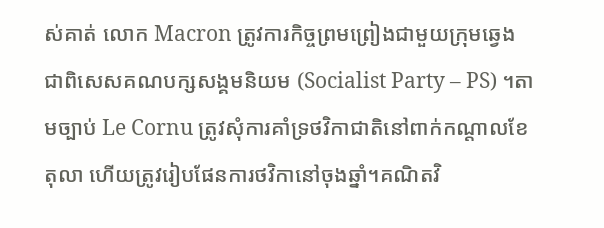ស់គាត់ លោក Macron ត្រូវការកិច្ចព្រមព្រៀងជាមួយក្រុមឆ្វេង ជាពិសេសគណបក្សសង្គមនិយម (Socialist Party – PS) ។តាមច្បាប់ Le Cornu ត្រូវសុំការគាំទ្រថវិកាជាតិនៅពាក់កណ្តាលខែតុលា ហើយត្រូវរៀបផែនការថវិកានៅចុងឆ្នាំ។គណិតវិ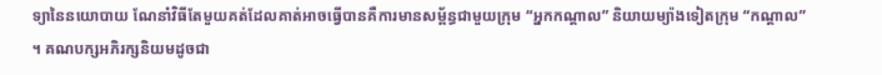ទ្យានៃនយោបាយ ណែនាំវិធីតែមួយគត់ដែលគាត់អាចធ្វើបានគឺការមានសម្ព័ន្ធជាមួយក្រុម “អ្នកកណ្តាល” និយាយម្យ៉ាងទៀតក្រុម “កណ្តាល” ។ គណបក្សអភិរក្សនិយមដូចជា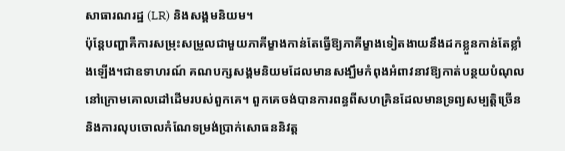សាធារណរដ្ឋ (LR) និងសង្គមនិយម។
ប៉ុន្តែបញ្ហាគឺការសម្រុះសម្រួលជាមួយភាគីម្ខាងកាន់តែធ្វើឱ្យភាគីម្ខាងទៀតងាយនឹងដកខ្លួនកាន់តែខ្លាំងឡើង។ជាឧទាហរណ៍ គណបក្សសង្គមនិយមដែលមានសង្ឃឹមកំពុងអំពាវនាវឱ្យកាត់បន្ថយបំណុលនៅក្រោមគោលដៅដើមរបស់ពួកគេ។ ពួកគេចង់បានការពន្ធពីសហគ្រិនដែលមានទ្រព្យសម្បត្តិច្រើន និងការលុបចោលកំណែទម្រង់ប្រាក់សោធននិវត្ត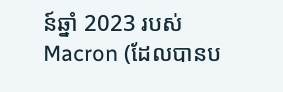ន៍ឆ្នាំ 2023 របស់ Macron (ដែលបានប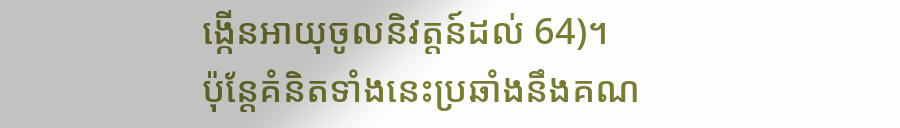ង្កើនអាយុចូលនិវត្តន៍ដល់ 64)។
ប៉ុន្តែគំនិតទាំងនេះប្រឆាំងនឹងគណ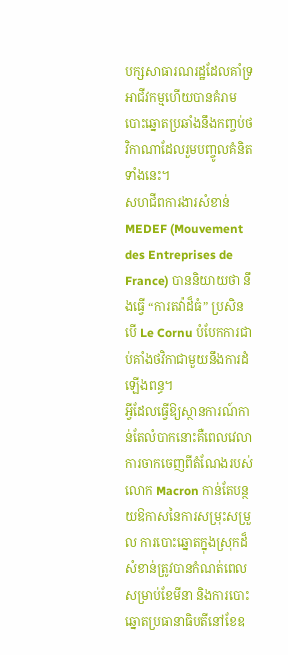បក្សសាធារណរដ្ឋដែលគាំទ្រអាជីវកម្មហើយបានគំរាមបោះឆ្នោតប្រឆាំងនឹងកញ្ចប់ថវិកាណាដែលរួមបញ្ចូលគំនិតទាំងនេះ។
សហជីពការងារសំខាន់ MEDEF (Mouvement des Entreprises de France) បាននិយាយថា នឹងធ្វើ “ការតវ៉ាដ៏ធំ” ប្រសិនបើ Le Cornu បំបែកការជាប់គាំងថវិកាជាមួយនឹងការដំឡើងពន្ធ។
អ្វីដែលធ្វើឱ្យស្ថានការណ៍កាន់តែលំបាកនោះគឺពេលវេលា ការចាកចេញពីតំណែងរបស់លោក Macron កាន់តែបន្ថយឱកាសនៃការសម្រុះសម្រួល ការបោះឆ្នោតក្នុងស្រុកដ៏សំខាន់ត្រូវបានកំណត់ពេលសម្រាប់ខែមីនា និងការបោះឆ្នោតប្រធានាធិបតីនៅខែឧ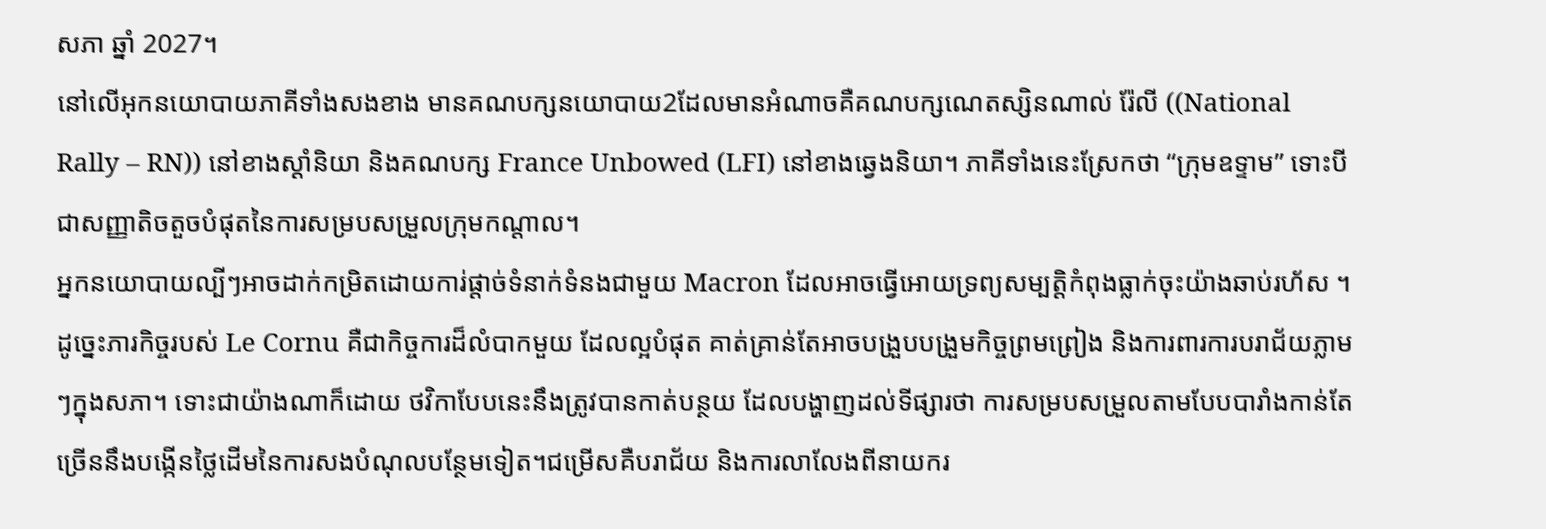សភា ឆ្នាំ 2027។
នៅលើអុកនយោបាយភាគីទាំងសងខាង មានគណបក្សនយោបាយ2ដែលមានអំណាចគឺគណបក្សណេតស្សិនណាល់ រ៉ែលី ((National Rally – RN)) នៅខាងស្ដាំនិយា និងគណបក្ស France Unbowed (LFI) នៅខាងឆ្វេងនិយា។ ភាគីទាំងនេះស្រែកថា “ក្រុមឧទ្ទាម” ទោះបីជាសញ្ញាតិចតួចបំផុតនៃការសម្របសម្រួលក្រុមកណ្តាល។
អ្នកនយោបាយល្បីៗអាចដាក់កម្រិតដោយការ់ផ្តាច់ទំនាក់ទំនងជាមួយ Macron ដែលអាចធ្វើអោយទ្រព្យសម្បត្តិកំពុងធ្លាក់ចុះយ៉ាងឆាប់រហ័ស ។
ដូច្នេះភារកិច្ចរបស់ Le Cornu គឺជាកិច្ចការដ៏លំបាកមួយ ដែលល្អបំផុត គាត់គ្រាន់តែអាចបង្រួបបង្រួមកិច្ចព្រមព្រៀង និងការពារការបរាជ័យភ្លាមៗក្នុងសភា។ ទោះជាយ៉ាងណាក៏ដោយ ថវិកាបែបនេះនឹងត្រូវបានកាត់បន្ថយ ដែលបង្ហាញដល់ទីផ្សារថា ការសម្របសម្រួលតាមបែបបារាំងកាន់តែច្រើននឹងបង្កើនថ្លៃដើមនៃការសងបំណុលបន្ថែមទៀត។ជម្រើសគឺបរាជ័យ និងការលាលែងពីនាយករ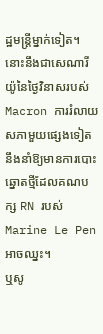ដ្ឋមន្ត្រីម្នាក់ទៀត។
នោះនឹងជាសេណារីយ៉ូនៃថ្ងៃវិនាសរបស់ Macron ការរំលាយសភាមួយផ្សេងទៀតនឹងនាំឱ្យមានការបោះឆ្នោតថ្មីដែលគណបក្ស RN របស់ Marine Le Pen អាចឈ្នះ។
ឬសូ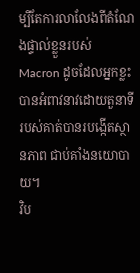ម្បីតែការលាលែងពីតំណែងផ្ទាល់ខ្លួនរបស់ Macron ដូចដែលអ្នកខ្លះបានអំពាវនាវដោយតួនាទីរបស់គាត់បានរបង្កើតស្ថានភាព ជាប់គាំងនយោបាយ។
វិប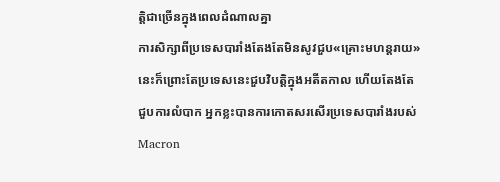ត្តិជាច្រើនក្នុងពេលដំណាលគ្នា
ការសិក្សាពីប្រទេសបារាំងតែងតែមិនសូវជួប«គ្រោះមហន្តរាយ» នេះក៏ព្រោះតែប្រទេសនេះជួបវិបត្តិក្នុងអតីតកាល ហើយតែងតែជួបការលំបាក អ្នកខ្លះបានការកោតសរសើរប្រទេសបារាំងរបស់ Macron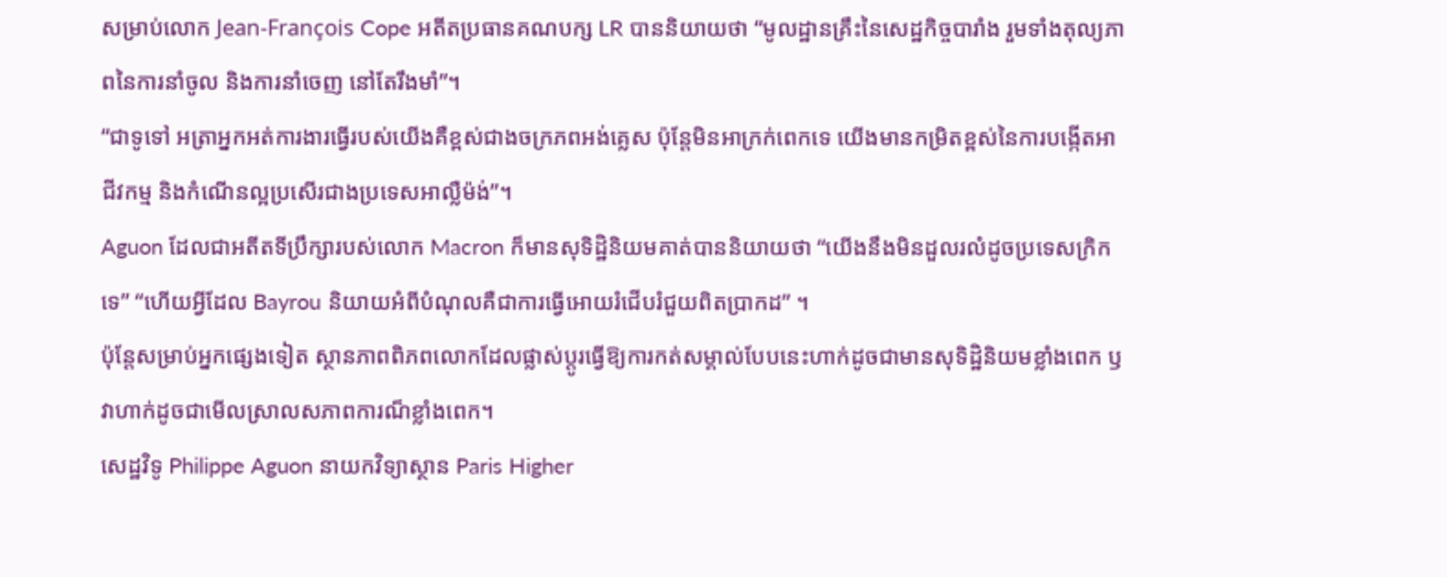សម្រាប់លោក Jean-François Cope អតីតប្រធានគណបក្ស LR បាននិយាយថា “មូលដ្ឋានគ្រឹះនៃសេដ្ឋកិច្ចបារាំង រួមទាំងតុល្យភាពនៃការនាំចូល និងការនាំចេញ នៅតែរឹងមាំ”។
“ជាទូទៅ អត្រាអ្នកអត់ការងារធ្វើរបស់យើងគឺខ្ពស់ជាងចក្រភពអង់គ្លេស ប៉ុន្តែមិនអាក្រក់ពេកទេ យើងមានកម្រិតខ្ពស់នៃការបង្កើតអាជីវកម្ម និងកំណើនល្អប្រសើរជាងប្រទេសអាល្លឺម៉ង់”។
Aguon ដែលជាអតីតទីប្រឹក្សារបស់លោក Macron ក៏មានសុទិដ្ឋិនិយមគាត់បាននិយាយថា “យើងនឹងមិនដួលរលំដូចប្រទេសក្រិកទេ” “ហើយអ្វីដែល Bayrou និយាយអំពីបំណុលគឺជាការធ្វើអោយរំជើបរំជួយពិតប្រាកដ” ។
ប៉ុន្តែសម្រាប់អ្នកផ្សេងទៀត ស្ថានភាពពិភពលោកដែលផ្លាស់ប្តូរធ្វើឱ្យការកត់សម្គាល់បែបនេះហាក់ដូចជាមានសុទិដ្ឋិនិយមខ្លាំងពេក ឫវាហាក់ដូចជាមើលស្រាលសភាពការណ៏ខ្លាំងពេក។
សេដ្ឋវិទូ Philippe Aguon នាយកវិទ្យាស្ថាន Paris Higher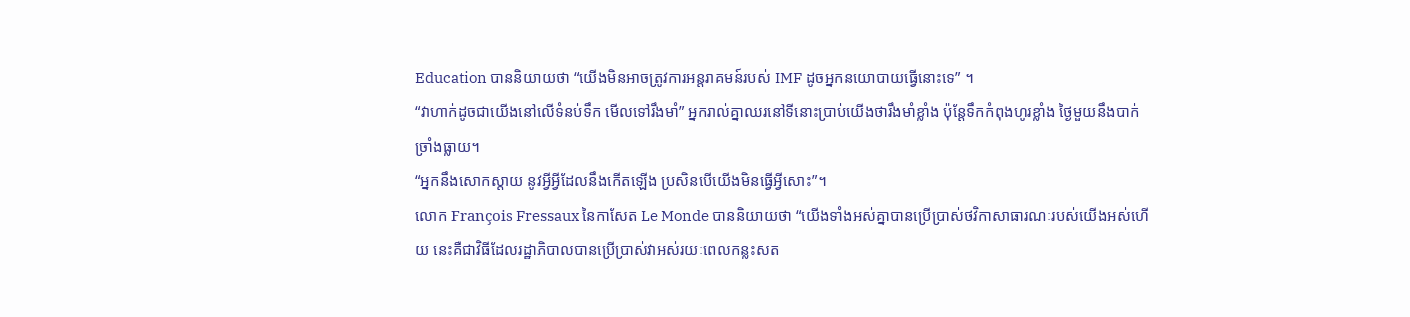Education បាននិយាយថា “យើងមិនអាចត្រូវការអន្តរាគមន៍របស់ IMF ដូចអ្នកនយោបាយធ្វើនោះទេ” ។
“វាហាក់ដូចជាយើងនៅលើទំនប់ទឹក មើលទៅរឹងមាំ” អ្នករាល់គ្នាឈរនៅទីនោះប្រាប់យើងថារឹងមាំខ្លាំង ប៉ុន្តែទឹកកំពុងហូរខ្លាំង ថ្ងៃមួយនឹងបាក់ច្រាំងធ្លាយ។
“អ្នកនឹងសោកស្តាយ នូវអ្វីអ្វីដែលនឹងកើតឡើង ប្រសិនបើយើងមិនធ្វើអ្វីសោះ”។
លោក François Fressaux នៃកាសែត Le Monde បាននិយាយថា “យើងទាំងអស់គ្នាបានប្រើប្រាស់ថវិកាសាធារណៈរបស់យើងអស់ហើយ នេះគឺជាវិធីដែលរដ្ឋាភិបាលបានប្រើប្រាស់វាអស់រយៈពេលកន្លះសត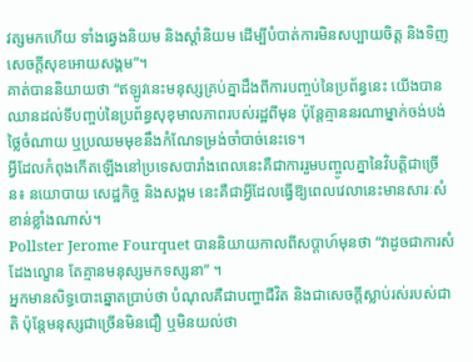វត្សមកហើយ ទាំងឆ្វេងនិយម និងស្តាំនិយម ដើម្បីបំបាត់ការមិនសប្បាយចិត្ត និងទិញសេចក្តីសុខអោយសង្គម”។
គាត់បាននិយាយថា “ឥឡូវនេះមនុស្សគ្រប់គ្នាដឹងពីការបញ្ចប់នៃប្រព័ន្ធនេះ យើងបានឈានដល់ទីបញ្ចប់នៃប្រព័ន្ធសុខុមាលភាពរបស់រដ្ឋពីមុន ប៉ុន្តែគ្មាននរណាម្នាក់ចង់បង់ថ្លៃចំណាយ ឬប្រឈមមុខនឹងកំណែទម្រង់ចាំបាច់នេះទេ។
អ្វីដែលកំពុងកើតឡើងនៅប្រទេសបារាំងពេលនេះគឺជាការរួមបញ្ចូលគ្នានៃវិបត្តិជាច្រើន៖ នយោបាយ សេដ្ឋកិច្ច និងសង្គម នេះគឺជាអ្វីដែលធ្វើឱ្យពេលវេលានេះមានសារៈសំខាន់ខ្លាំងណាស់។
Pollster Jerome Fourquet បាននិយាយកាលពីសប្តាហ៍មុនថា “វាដូចជាការសំដែងល្ខោន តែគ្មានមនុស្សមកទស្សនា” ។
អ្នកមានសិទ្ធបោះឆ្នោតប្រាប់ថា បំណុលគឺជាបញ្ហាជីវិត និងជាសេចក្តីស្លាប់រស់របស់ជាតិ ប៉ុន្តែមនុស្សជាច្រើនមិនជឿ ឬមិនយល់ថា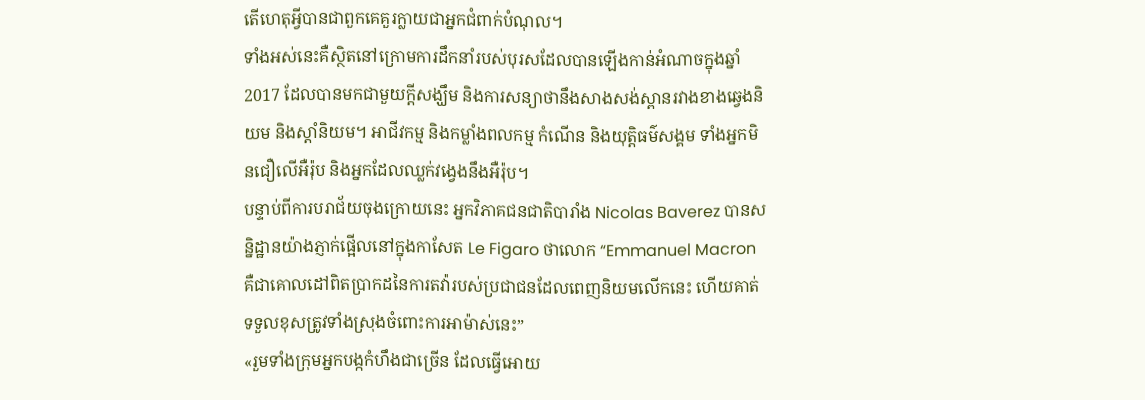តើហេតុអ្វីបានជាពួកគេគួរក្លាយជាអ្នកជំពាក់បំណុល។
ទាំងអស់នេះគឺស្ថិតនៅក្រោមការដឹកនាំរបស់បុរសដែលបានឡើងកាន់អំណាចក្នុងឆ្នាំ 2017 ដែលបានមកជាមួយក្តីសង្ឃឹម និងការសន្យាថានឹងសាងសង់ស្ពានរវាងខាងឆ្វេងនិយម និងស្តាំនិយម។ អាជីវកម្ម និងកម្លាំងពលកម្ម កំណើន និងយុត្តិធម៌សង្គម ទាំងអ្នកមិនជឿលើអឺរ៉ុប និងអ្នកដែលឈ្លក់វង្វេងនឹងអឺរ៉ុប។
បន្ទាប់ពីការបរាជ័យចុងក្រោយនេះ អ្នកវិភាគជនជាតិបារាំង Nicolas Baverez បានសន្និដ្ឋានយ៉ាងភ្ញាក់ផ្អើលនៅក្នុងកាសែត Le Figaro ថាលោក “Emmanuel Macron គឺជាគោលដៅពិតប្រាកដនៃការតវ៉ារបស់ប្រជាជនដែលពេញនិយមលើកនេះ ហើយគាត់ទទួលខុសត្រូវទាំងស្រុងចំពោះការអាម៉ាស់នេះ”
«រួមទាំងក្រុមអ្នកបង្កកំហឹងជាច្រើន ដែលធ្វើអោយ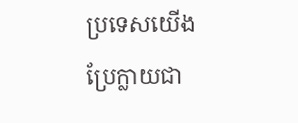ប្រទេសយើងប្រែក្លាយជា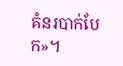គំនរបាក់បែក»។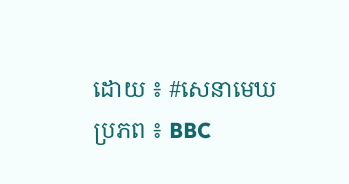ដោយ ៖ #សេនាមេឃ
ប្រភព ៖ BBC